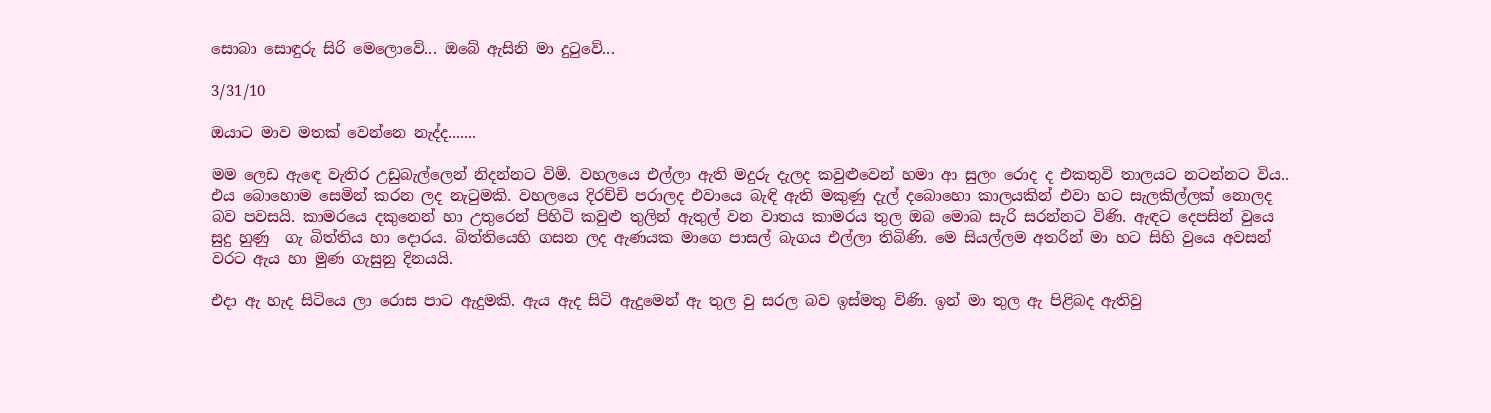සොබා සොඳුරු සිරි මෙලොවේ... ඔබේ ඇසිනි මා දුටුවේ...

3/31/10

ඔයාට මාව මතක් වෙන්නෙ නැද්ද.......

මම ලෙඩ ඇඳෙ වැතිර උඩුබැල්ලෙන් නිදන්නට විමි. වහලයෙ එල්ලා ඇති මදුරු දැලද කවුළුවෙන් හමා ආ සුලං රොද ද එකතුවි තාලයට නටන්නට විය.. එය බොහොම සෙමින් කරන ලද නැටුමකි. වහලයෙ දිරච්චි පරාලද එවායෙ බැඳි ඇති මකුණු දැල් දබොහො කාලයකින් එවා හට සැලකිල්ලක් නොලද බව පවසයි. කාමරයෙ දකුනෙන් හා උතුරෙන් පිහිටි කවුළු තුලින් ඇතුල් වන වාතය කාමරය තුල ඔබ මොබ සැරි සරන්නට විණි. ඇඳට දෙපසින් වුයෙ සුදු හුණු  ගැ බිත්තිය හා දොරය. බිත්තියෙහි ගසන ලද ඇණයක මාගෙ පාසල් බැගය එල්ලා තිබිණි. මෙ සියල්ලම අතරින් මා හට සිහි වුයෙ අවසන් වරට ඇය හා මුණ ගැසුනු දිනයයි.

එදා ඇ හැද සිටියෙ ලා රොස පාට ඇදුමකි. ඇය ඇද සිටි ඇදුමෙන් ඇ තුල වු සරල බව ඉස්මතු විණි. ඉන් මා තුල ඇ පිළිබද ඇතිවු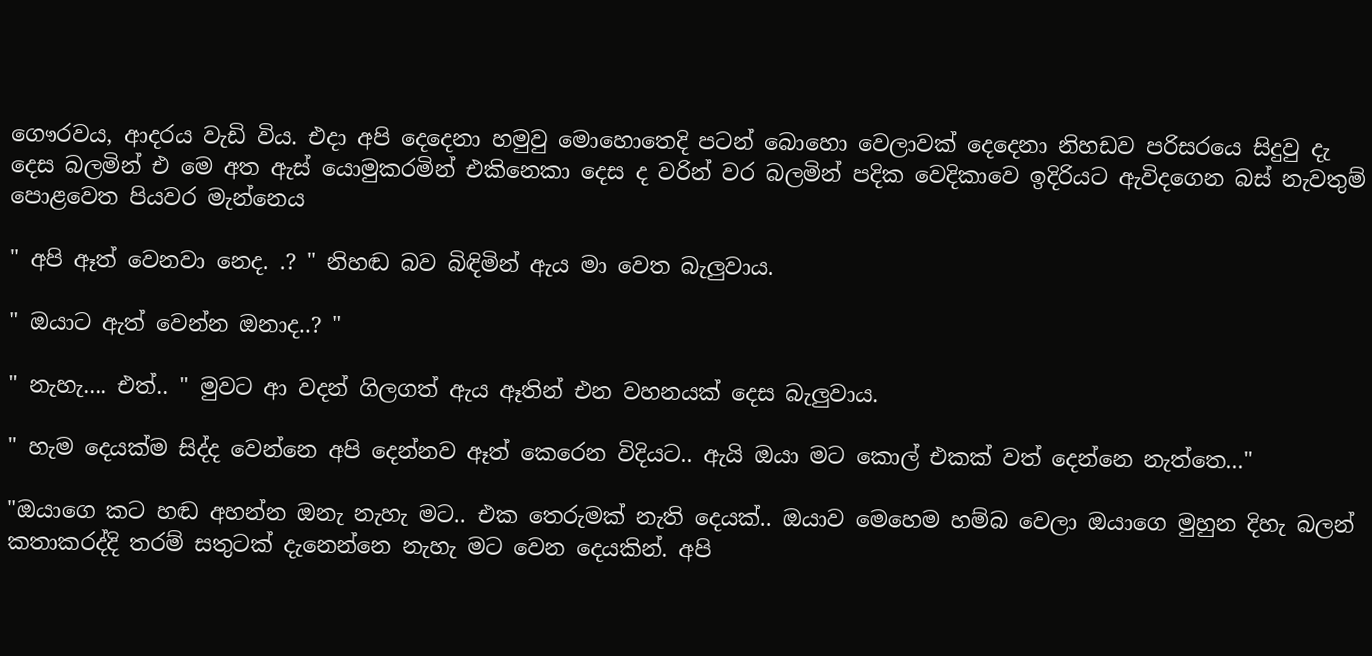ගෞරවය, ආදරය වැඩි විය. එදා අපි දෙදෙනා හමුවු මොහොතෙදි පටන් බොහො වෙලාවක් දෙදෙනා නිහඩව පරිසරයෙ සිදුවු දැ දෙස බලමින් එ මෙ අත ඇස් යොමුකරමින් එකිනෙකා දෙස ද වරින් වර බලමින් පදික වෙදිකාවෙ ඉදිරියට ඇවිදගෙන බස් නැවතුම් පොළවෙත පියවර මැන්නෙය

" අපි ඈත් වෙනවා නෙද. .? " නිහඬ බව බිඳිමින් ඇය මා වෙත බැලුවාය.

" ඔයාට ඇත් වෙන්න ඔනාද..? "

" නැහැ.... එත්.. " මුවට ආ වදන් ගිලගත් ඇය ඈතින් එන වහනයක් දෙස බැලුවාය.

" හැම දෙයක්ම සිද්ද වෙන්නෙ අපි දෙන්නව ඈත් කෙරෙන විදියට.. ඇයි ඔයා මට කොල් එකක් වත් දෙන්නෙ නැත්තෙ..."

"ඔයාගෙ කට හඬ අහන්න ඔනැ නැහැ මට.. එක තෙරුමක් නැති දෙයක්.. ඔයාව මෙහෙම හම්බ වෙලා ඔයාගෙ මුහුන දිහැ බලන් කතාකරද්දි තරම් සතුටක් දැනෙන්නෙ නැහැ මට වෙන දෙයකින්. අපි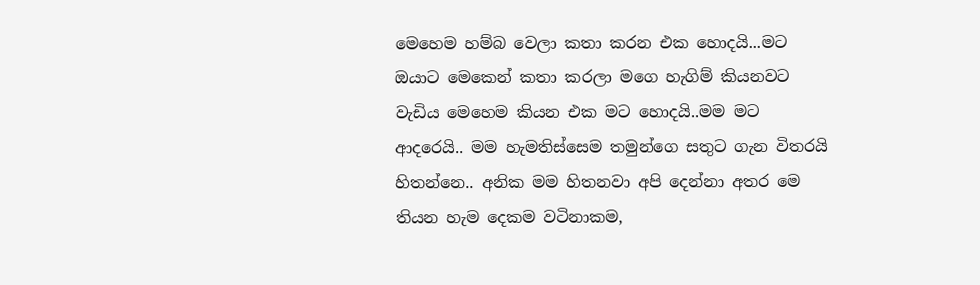මෙහෙම හම්බ වෙලා කතා කරන එක හොදයි...මට ඔයාට මෙකෙන් කතා කරලා මගෙ හැගිම් කියනවට වැඩිය මෙහෙම කියන එක මට හොදයි..මම මට ආදරෙයි.. මම හැමතිස්සෙම තමුන්ගෙ සතුට ගැන විතරයි හිතන්නෙ.. අනික මම හිතනවා අපි දෙන්නා අතර මෙ තියන හැම දෙකම වටිනාකම,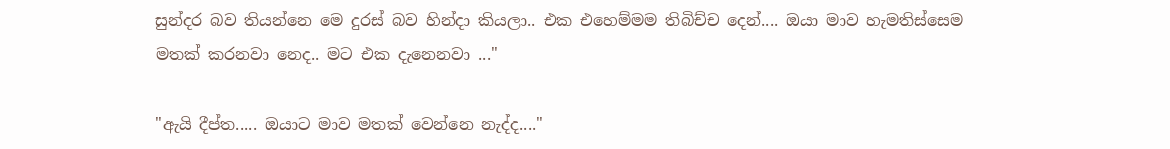සුන්දර බව තියන්නෙ මෙ දුරස් බව හින්දා කියලා.. එක එහෙම්මම තිබිච්ච දෙන්.... ඔයා මාව හැමතිස්සෙම මතක් කරනවා නෙද.. මට එක දැනෙනවා ..."

"ඇයි දීප්ත..... ඔයාට මාව මතක් වෙන්නෙ නැද්ද...."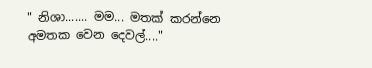" නිශා....... මම... මතක් කරන්නෙ අමතක වෙන දෙවල්...."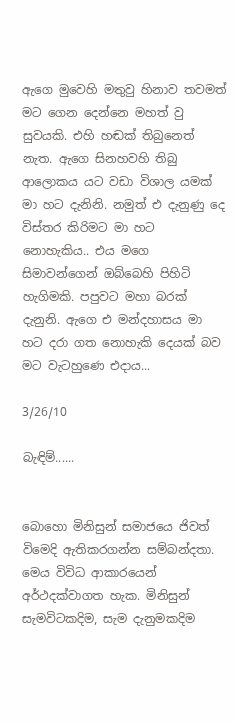ඇගෙ මුවෙහි මතුවු හිනාව තවමත් මට ගෙන දෙන්නෙ මහත් වු සුවයකි. එහි හඬක් තිබුනෙත් නැත. ඇගෙ සිනහවහි තිබු ආලොකය යට වඩා විශාල යමක් මා හට දැනිනි. නමුත් එ දැනුණු දෙ විස්තර කිරිමට මා හට නොහැකිය.. එය මගෙ සිමාවන්ගෙන් ඔබ්බෙහි පිහිටි හැගිමකි. පපුවට මහා බරක් දැනුනි. ඇගෙ එ මන්දහාසය මා හට දරා ගත නොහැකි දෙයක් බව මට වැටහුණෙ එදාය...

3/26/10

බැඳිම්......


බොහො මිනිසුන් සමාජයෙ ජිවත් විමෙදි ඇතිකරගන්න සම්බන්දතා. මෙය විවිධ ආකාරයෙන් අර්ථදක්වාගත හැක. මිනිසුන් සැමවිටකදිම, සැම දැනුමකදිම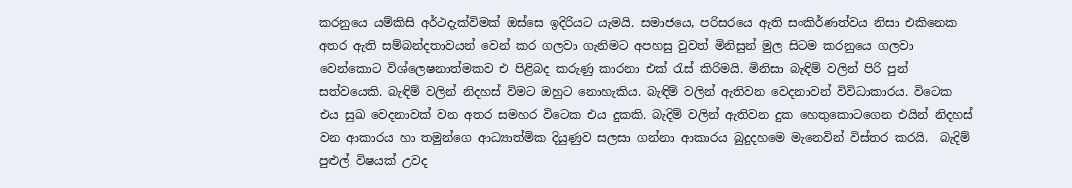කරනුයෙ යම්කිසි අර්ථදැක්විමක් ඔස්සෙ ඉදිරියට යැමයි. සමාජයෙ, පරිසරයෙ ඇති සංකිර්ණත්වය නිසා එකිනෙක අතර ඇති සම්බන්දතාවයන් වෙන් කර ගලවා ගැනිමට අපහසු වුවත් මිනිසුන් මුල සිටම කරනුයෙ ගලවා වෙන්කොට විශ්ලෙෂනාත්මකව එ පිළිබද කරුණු කාරනා එක් රැස් කිරිමයි. මිනිසා බැඳිම් වලින් පිරි පුන් සත්වයෙකි. බැඳිම් වලින් නිදහස් විමට ඔහුට නොහැකිය. බැඳිම් වලින් ඇතිවන වෙදනාවන් විවිධාකාරය. විටෙක එය සුඛ වෙදනාවක් වන අතර සමහර විටෙක එය දුකකි. බැදිම් වලින් ඇතිවන දුක හෙතුකොටගෙන එයින් නිදහස් වන ආකාරය හා තමුන්ගෙ ආධ්‍යාත්මික දියුණුව සලසා ගන්නා ආකාරය බුදුදහමෙ මැනෙවින් විස්තර කරයි.  බැදිම් පුළුල් විෂයක් උවද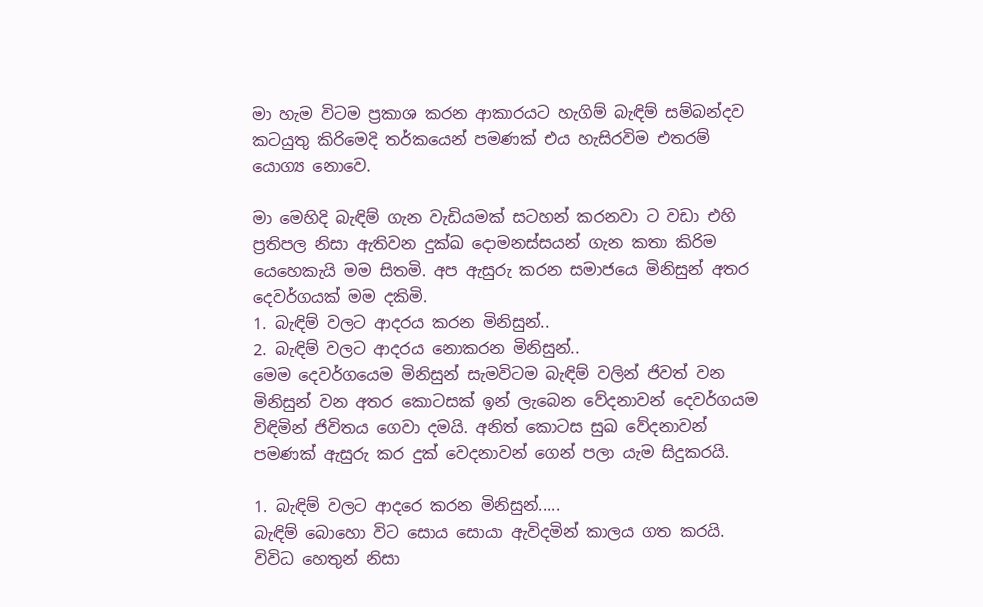මා හැම විටම ප්‍රකාශ කරන ආකාරයට හැගිම් බැඳිම් සම්බන්දව කටයුතු කිරිමෙදි තර්කයෙන් පමණක් එය හැසිරවිම එතරම් යොග්‍ය නොවෙ.

මා මෙහිදි බැඳිම් ගැන වැඩියමක් සටහන් කරනවා ට වඩා එහි ප්‍රතිපල නිසා ඇතිවන දුක්ඛ දොමනස්සයන් ගැන කතා කිරිම යෙහෙකැයි මම සිතමි. අප ඇසුරු කරන සමාජයෙ මිනිසුන් අතර දෙවර්ගයක් මම දකිමි.
1. බැඳිම් වලට ආදරය කරන මිනිසුන්..
2. බැඳිම් වලට ආදරය නොකරන මිනිසුන්..
මෙම දෙවර්ගයෙම මිනිසුන් සැමවිටම බැඳිම් වලින් ජිවත් වන මිනිසුන් වන අතර කොටසක් ඉන් ලැබෙන වේදනාවන් දෙවර්ගයම විඳිමින් ජිවිතය ගෙවා දමයි. අනිත් කොටස සුඛ වේදනාවන් පමණක් ඇසුරු කර දුක් වෙදනාවන් ගෙන් පලා යැම සිදුකරයි.

1. බැඳිම් වලට ආදරෙ කරන මිනිසුන්.....
බැඳිම් බොහො විට සොය සොයා ඇවිදමින් කාලය ගත කරයි. විවිධ හෙතුන් නිසා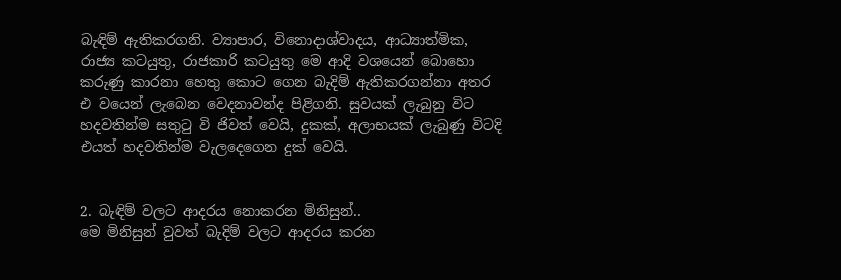බැඳිම් ඇතිකරගනි. ව්‍යාපාර, විනොදාශ්වාදය, ආධ්‍යාත්මික, රාජ්‍ය කටයුතු, රාජකාරි කටයුතු මෙ ආදි වශයෙන් බොහො කරුණු කාරනා හෙතු කොට ගෙන බැදිම් ඇතිකරගන්නා අතර එ වයෙන් ලැබෙන වෙදනාවන්ද පිළිගනි. සුවයක් ලැබුනු විට හදවතින්ම සතුටු වි ජිවත් වෙයි, දුකක්, අලාභයක් ලැබුණු විටදි එයත් හදවතින්ම වැලදෙගෙන දුක් වෙයි.


2. බැඳිම් වලට ආදරය නොකරන මිනිසුන්..
මෙ මිනිසුන් වුවත් බැදිම් වලට ආදරය කරන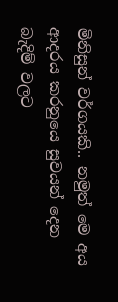මිනිසුන් වර්ගයකි.. නමුත් මෙ අය ආදරය කරනුයෙ සුවයන් දෙන බැදිම් වලට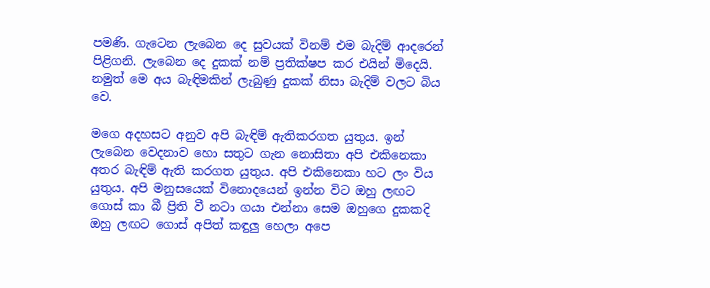පමණි. ගැටෙන ලැබෙන දෙ සුවයක් විනම් එම බැදිම් ආදරෙන් පිළිගනි. ලැබෙන දෙ දුකක් නම් ප්‍රතික්ෂප කර එයින් මිදෙයි. නමුත් මෙ අය බැඳිමකින් ලැබුණු දුකක් නිසා බැදිම් වලට බිය වෙ.

මගෙ අදහසට අනුව අපි බැඳිම් ඇතිකරගත යුතුය. ඉන් ලැබෙන වෙදනාව හො සතුට ගැන නොසිතා අපි එකිනෙකා අතර බැඳිම් ඇති කරගත යුතුය. අපි එකිනෙකා හට ලං විය යුතුය. අපි මනුසයෙක් විනොදයෙන් ඉන්න විට ඔහු ලඟට ගොස් කා බී ප්‍රිති වී නටා ගයා එන්නා සෙම ඔහුගෙ දුකකදි ඔහු ලඟට ගොස් අපිත් කඳුලු හෙලා අපෙ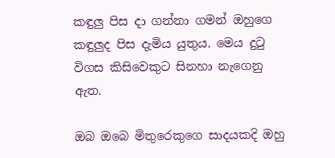කඳුලු පිස දා ගන්නා ගමන් ඔහුගෙ කඳුලුද පිස දැමිය යුතුය. මෙය දුටු විගස කිසිවෙකුට සිනහා නැගෙනු ඇත.

ඔබ ඔබෙ මිතුරෙකුගෙ සාදයකදි ඔහු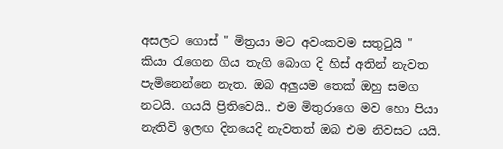අසලට ගොස් " මිත්‍රයා මට අවංකවම සතුටුයි " කියා රැගෙන ගිය තැගි බොග දි හිස් අතින් නැවත පැමිනෙන්නෙ නැත. ඔබ අලුයම තෙක් ඔහු සමග නටයි. ගයයි ප්‍රිතිවෙයි.. එම මිතුරාගෙ මව හො පියා නැතිවි ඉලඟ දිනයෙදි නැවතත් ඔබ එම නිවසට යයි.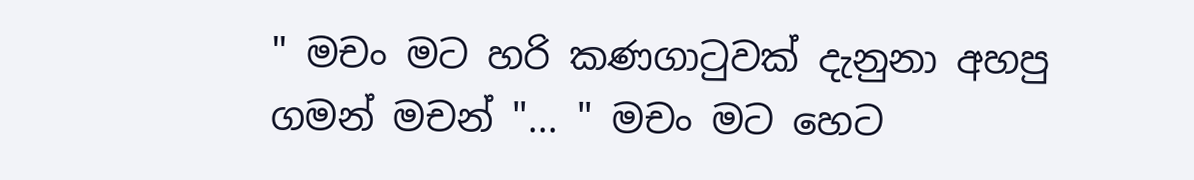" මචං මට හරි කණගාටුවක් දැනුනා අහපු ගමන් මචන් "... " මචං මට හෙට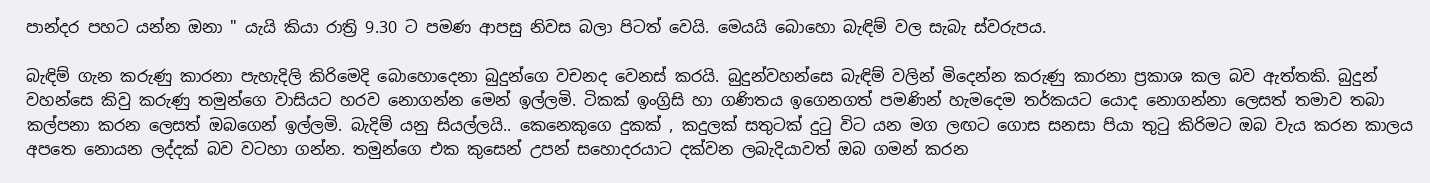පාන්දර පහට යන්න ඔනා " යැයි කියා රාත්‍රි 9.30 ට පමණ ආපසු නිවස බලා පිටත් වෙයි. මෙයයි බොහො බැඳිම් වල සැබැ ස්වරුපය.

බැඳිම් ගැන කරුණු කාරනා පැහැදිලි කිරිමෙදි බොහොදෙනා බුදුන්ගෙ වචනද වෙනස් කරයි. බුදුන්වහන්සෙ බැඳිම් වලින් මිදෙන්න කරුණු කාරනා ප්‍රකාශ කල බව ඇත්තකි. බුදුන් වහන්සෙ කිවු කරුණු තමුන්ගෙ වාසියට හරව නොගන්න මෙන් ඉල්ලමි. ටිකක් ඉංග්‍රිසි හා ගණිතය ඉගෙනගත් පමණින් හැමදෙම තර්කයට යොද නොගන්නා ලෙසත් තමාව තබා කල්පනා කරන ලෙසත් ඔබගෙන් ඉල්ලමි. බැදිම් යනු සියල්ලයි.. කෙනෙකුගෙ දුකක් , කදුලක් සතුටක් දුටු විට යන මග ලඟට ගොස සනසා පියා තුටු කිරිමට ඔබ වැය කරන කාලය අපතෙ නොයන ලද්දක් බව වටහා ගන්න. තමුන්ගෙ එක කුසෙන් උපන් සහොදරයාට දක්වන ලබැදියාවත් ඔබ ගමන් කරන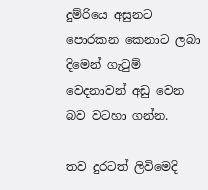දුම්රියෙ අසුනට පොරකන කෙනාට ලබා දිමෙන් ගැටුම් වෙදනාවන් අඩු වෙන බව වටහා ගන්න.

තව දුරටත් ලිවිමෙදි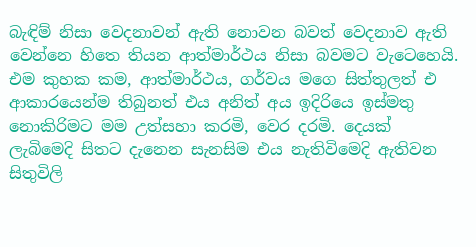බැඳිම් නිසා වෙදනාවන් ඇති නොවන බවත් වෙදනාව ඇති වෙන්නෙ හිතෙ තියන ආත්මාර්ථය නිසා බවමට වැටෙහෙයි. එම කුහක කම, ආත්මාර්ථය, ගර්වය මගෙ සිත්තුලත් එ ආකාරයෙන්ම තිබුනත් එය අනිත් අය ඉදිරියෙ ඉස්මතු නොකිරිමට මම උත්සහා කරමි, වෙර දරමි. දෙයක් ලැබිමෙදි සිතට දැනෙන සැනසිම එය නැතිවිමෙදි ඇතිවන සිතුවිලි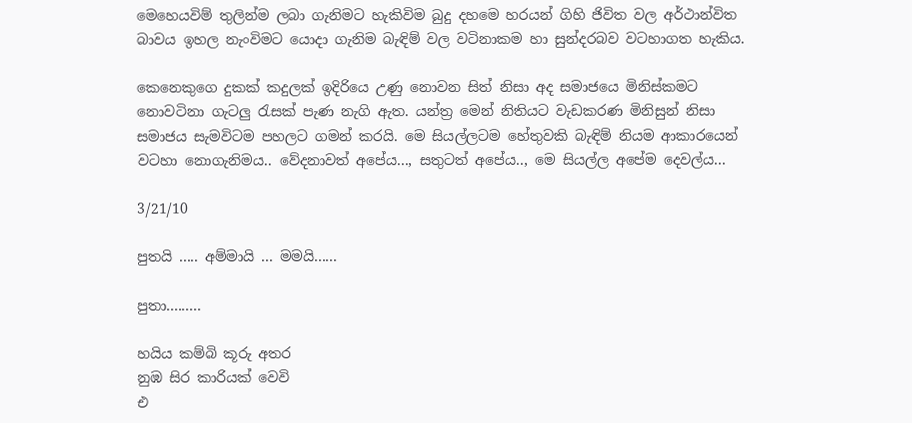මෙහෙයවිම් තුලින්ම ලබා ගැනිමට හැකිවිම බුදු දහමෙ හරයන් ගිහි ජිවිත වල අර්ථාන්විත බාවය ඉහල නැංවිමට යොදා ගැනිම බැඳිම් වල වටිනාකම හා සුන්දරබව වටහාගත හැකිය.

කෙනෙකුගෙ දුකක් කදුලක් ඉදිරියෙ උණු නොවන සිත් නිසා අද සමාජයෙ මිනිස්කමට නොවටිනා ගැටලු රැසක් පැණ නැගි ඇත. යන්ත්‍ර මෙන් නිතියට වැඩකරණ මිනිසුන් නිසා සමාජය සැමවිටම පහලට ගමන් කරයි. මෙ සියල්ලටම හේතුවකි බැඳිම් නියම ආකාරයෙන් වටහා නොගැනිමය.. වේදනාවත් අපේය..., සතුටත් අපේය.., මෙ සියල්ල අපේම දෙවල්ය...

3/21/10

පුතයි ..... අම්මායි ... මමයි......

පුතා.........

හයිය කම්බි කූරු අතර
නුඹ සිර කාරියක් වෙවි
එ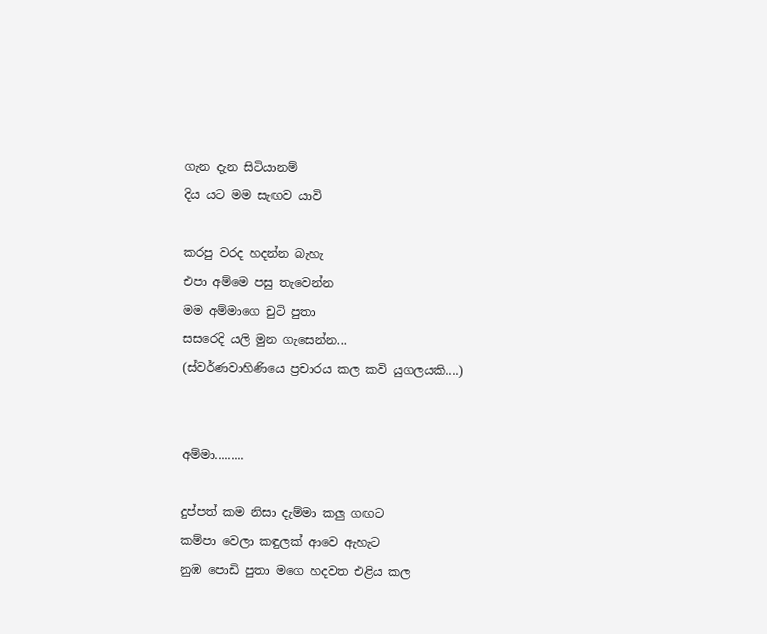ගැන දැන සිටියානම්
දිය යට මම සැඟව යාවි

කරපු වරද හදන්න බැහැ
එපා අම්මෙ පසු තැවෙන්න
මම අම්මාගෙ චුටි පුතා
සසරෙදි යලි මුන ගැසෙන්න...
(ස්වර්ණවාහිණියෙ ප්‍රචාරය කල කවි යුගලයකි....)


අම්මා.........

දුප්පත් කම නිසා දැම්මා කලු ගඟට
කම්පා වෙලා කඳුලක් ආවෙ ඇහැට
නුඹ පොඩි පුතා මගෙ හදවත එළිය කල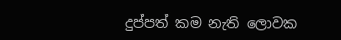දුප්පත් කම නැති ලොවක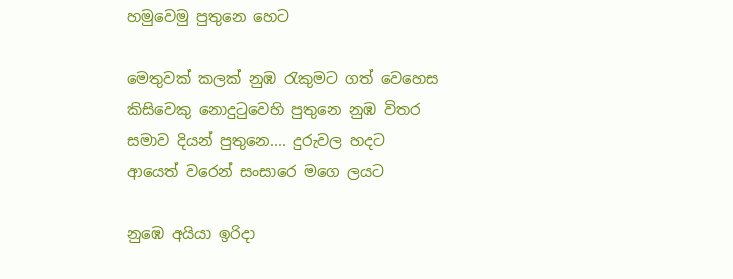හමුවෙමු පුතුනෙ හෙට

මෙතුවක් කලක් නුඹ රැකුමට ගත් වෙහෙස
කිසිවෙකු නොදුටුවෙහි පුතුනෙ නුඹ විතර
සමාව දියන් පුතුනෙ.... දුරුවල හදට
ආයෙත් වරෙන් සංසාරෙ මගෙ ලයට

නුඹෙ අයියා ඉරිදා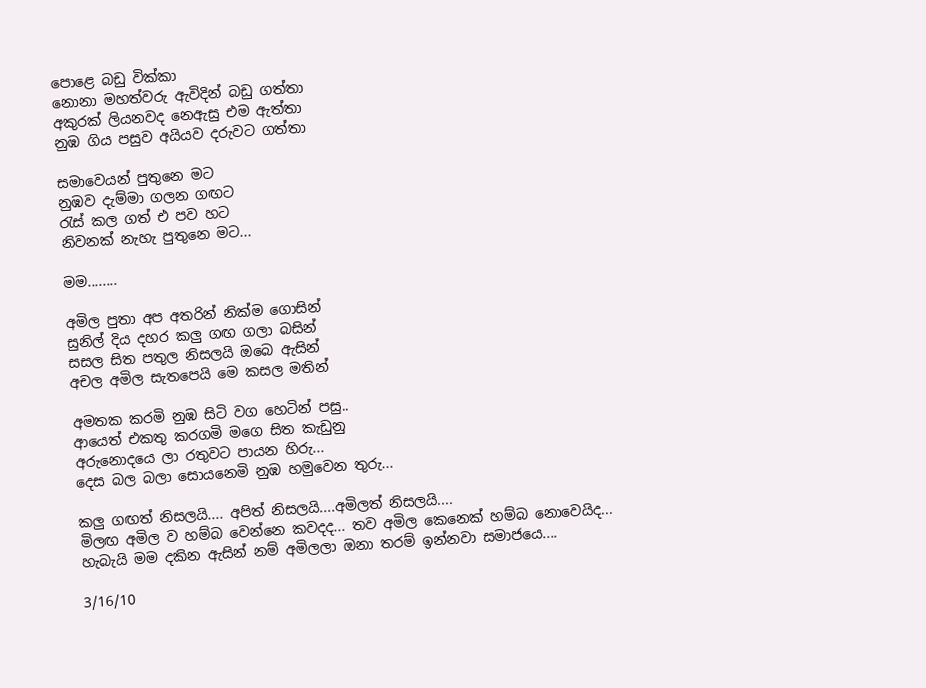පොළෙ බඩු වික්කා
නොනා මහත්වරු ඇවිදින් බඩු ගත්තා
අකුරක් ලියනවද නෙඇසු එම ඇත්තා
නුඹ ගිය පසුව අයියව දරුවට ගත්තා

සමාවෙයන් පුතුනෙ මට
නුඹව දැම්මා ගලන ගඟට
රැස් කල ගත් එ පව හට
නිවනක් නැහැ පුතුනෙ මට...

මම........

අමිල පුතා අප අතරින් නික්ම ගොසින්
සුනිල් දිය දහර කලු ගඟ ගලා බසින්
සසල සිත පතුල නිසලයි ඔබෙ ඇසින්
අචල අමිල සැතපෙයි මෙ කසල මතින්

අමතක කරමි නුඹ සිටි වග හෙටින් පසු..
ආයෙත් එකතු කරගමි මගෙ සිත කැඩුනු
අරුනොදයෙ ලා රතුවට පායන හිරු...
දෙස බල බලා සොයනෙමි නුඹ හමුවෙන තුරු...

කලු ගඟත් නිසලයි.... අපිත් නිසලයි....අමිලත් නිසලයි....
මිලඟ අමිල ව හම්බ වෙන්නෙ කවදද... තව අමිල කෙනෙක් හම්බ නොවෙයිද...
හැබැයි මම දකින ඇසින් නම් අමිලලා ඔනා තරම් ඉන්නවා සමාජයෙ....

3/16/10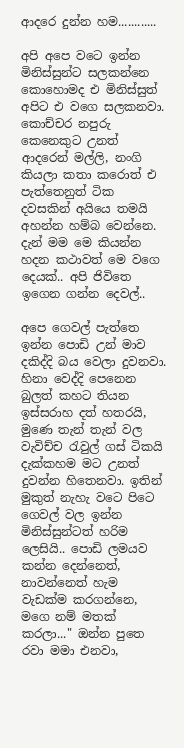ආදරෙ දුන්න හම............

අපි අපෙ වටෙ ඉන්න මිනිස්සුන්ට සලකන්නෙ කොහොමද එ මිනිස්සුත් අපිට එ වගෙ සලකනවා. කොච්චර නපුරු කෙනෙකුට උනත් ආදරෙන් මල්ලි, නංගි කියලා කතා කරොත් එ පැත්තෙනුත් ටික දවසකින් අයියෙ තමයි අහන්න හම්බ වෙන්නෙ. දැන් මම මෙ කියන්න හදන කථාවත් මෙ වගෙ දෙයක්.. අපි ජිවිතෙ ඉගෙන ගන්න දෙවල්..

අපෙ ගෙවල් පැත්තෙ ඉන්න පොඩි උන් මාව දකිද්දි බය වෙලා දුවනවා.  හිනා වෙද්දි පෙනෙන බුලත් කහට තියන ඉස්සරාහ දත් හතරයි, මුණෙ තැන් තැන් වල වැවිච්ච රැවුල් ගස් ටිකයි දැක්කහම මට උනත් දුවන්න හිතෙනවා. ඉතින් මුකුත් නැහැ වටෙ පිටෙ ගෙවල් වල ඉන්න මිනිස්සුන්ටත් හරිම ලෙසියි.. පොඩි ලමයව කන්න දෙන්නෙත්, නාවන්නෙත් හැම වැඩක්ම කරගන්නෙ, මගෙ නම් මතක් කරලා..." ඔන්න පුතෙ රවා මමා එනවා,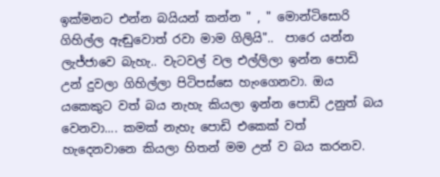ඉක්මනට එන්න බයියන් කන්න " , " මොන්ටිසොරි ගිහිල්ල ඇඬුවොත් රවා මාම ගිලියි"..  පාරෙ යන්න ලැජ්ජාවෙ බැහැ.. වැටවල් වල එල්ලිලා ඉන්න පොඩි උන් දුවලා ගිහිල්ලා පිටිපස්සෙ හැංගෙනවා. ඔය යකෙකුට වත් බය නැහැ කියලා ඉන්න පොඩි උනුත් බය වෙනවා.... කමක් නැහැ පොඩි එකෙක් වත් හැදෙනවානෙ කියලා හිතන් මම උන් ව බය කරනව.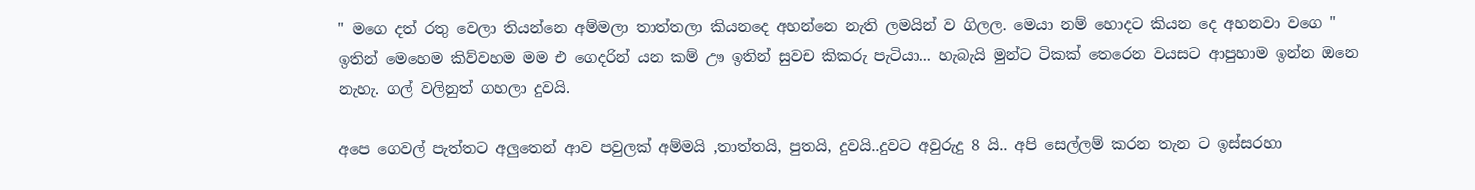" මගෙ දත් රතු වෙලා තියන්නෙ අම්මලා තාත්තලා කියනදෙ අහන්නෙ නැති ලමයින් ව ගිලල. මෙයා නම් හොදට කියන දෙ අහනවා වගෙ "
ඉතින් මෙහෙම කිව්වහම මම එ ගෙදරින් යන කම් ඌ ඉතින් සුවච කිකරු පැටියා... හැබැයි මුන්ට ටිකක් තෙරෙන වයසට ආපුහාම ඉන්න ඔනෙ නැහැ. ගල් වලිනුත් ගහලා දුවයි.

අපෙ ගෙවල් පැත්තට අලුතෙන් ආව පවුලක් අම්මයි ,තාත්තයි, පුතයි, දුවයි..දුවට අවුරුදු 8 යි.. අපි සෙල්ලම් කරන තැන ට ඉස්සරහා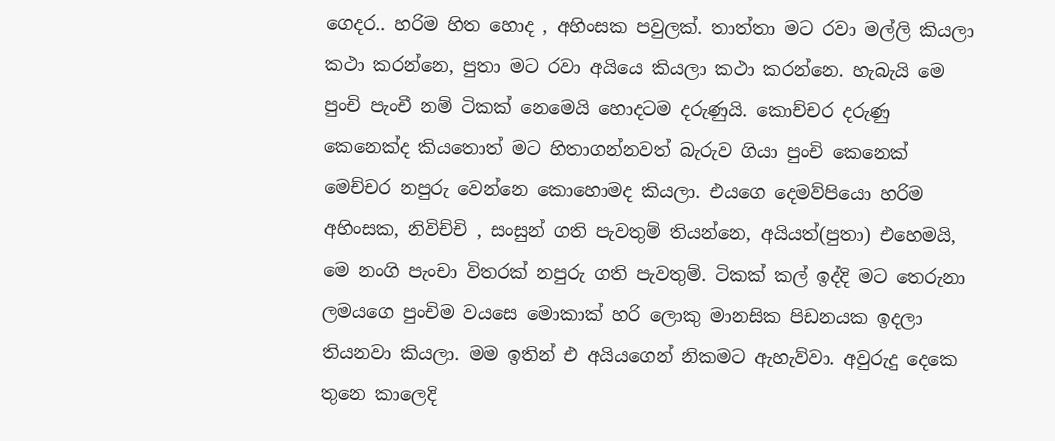ගෙදර.. හරිම හිත හොද , අහිංසක පවුලක්. තාත්තා මට රවා මල්ලි කියලා කථා කරන්නෙ, පුතා මට රවා අයියෙ කියලා කථා කරන්නෙ. හැබැයි මෙ පුංචි පැංචී නම් ටිකක් නෙමෙයි හොදටම දරුණුයි. කොච්චර දරුණු කෙනෙක්ද කියතොත් මට හිතාගන්නවත් බැරුව ගියා පුංචි කෙනෙක් මෙච්චර නපුරු වෙන්නෙ කොහොමද කියලා. එයගෙ දෙමව්පියො හරිම අහිංසක, නිවිච්චි , සංසුන් ගති පැවතුම් තියන්නෙ, අයියත්(පුතා) එහෙමයි, මෙ නංගි පැංචා විතරක් නපුරු ගති පැවතුම්. ටිකක් කල් ඉද්දි මට තෙරුනා ලමයගෙ පුංචිම වයසෙ මොකාක් හරි ලොකු මානසික පිඩනයක ඉදලා තියනවා කියලා. මම ඉතින් එ අයියගෙන් නිකමට ඇහැව්වා. අවුරුදු දෙකෙ තුනෙ කාලෙදි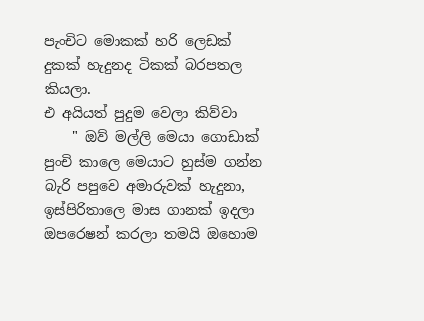පැංචිට මොකක් හරි ලෙඩක් දුකක් හැදුනද ටිකක් බරපතල කියලා.
එ අයියත් පුදුම වෙලා කිව්වා
    " ඔව් මල්ලි මෙයා ගොඩාක් පුංචි කාලෙ මෙයාට හුස්ම ගන්න බැරි පපුවෙ අමාරුවක් හැදුනා, ඉස්පිරිතාලෙ මාස ගානක් ඉදලා ඔපරෙෂන් කරලා තමයි ඔහොම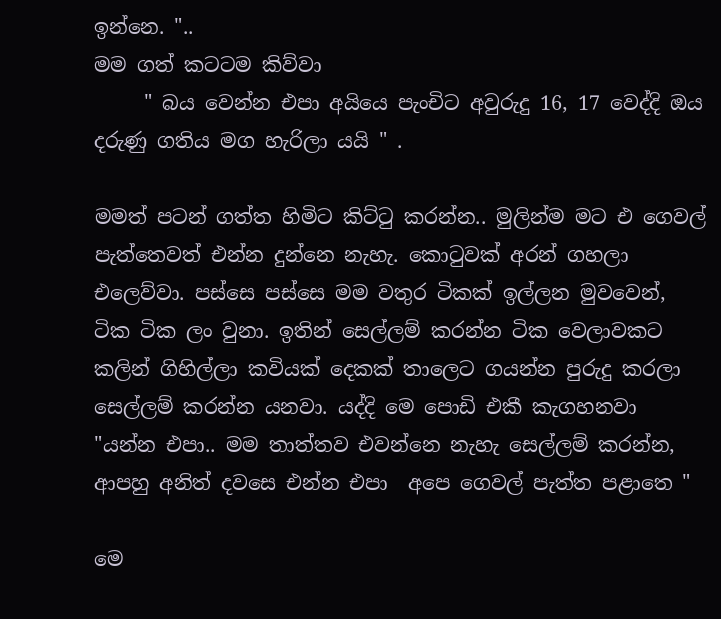ඉන්නෙ. "..
මම ගත් කටටම කිව්වා
     " බය වෙන්න එපා අයියෙ පැංචිට අවුරුදු 16, 17 වෙද්දි ඔය දරුණු ගතිය මග හැරිලා යයි " .

මමත් පටන් ගත්ත හිමිට කිට්ටු කරන්න.. මුලින්ම මට එ ගෙවල් පැත්තෙවත් එන්න දුන්නෙ නැහැ. කොටුවක් අරන් ගහලා එලෙව්වා. පස්සෙ පස්සෙ මම වතුර ටිකක් ඉල්ලන මුවවෙන්, ටික ටික ලං වුනා. ඉතින් සෙල්ලම් කරන්න ටික වෙලාවකට කලින් ගිහිල්ලා කවියක් දෙකක් තාලෙට ගයන්න පුරුදු කරලා සෙල්ලම් කරන්න යනවා. යද්දි මෙ පොඩි එකී කැගහනවා
"යන්න එපා.. මම තාත්තව එවන්නෙ නැහැ සෙල්ලම් කරන්න, ආපහු අනිත් දවසෙ එන්න එපා  අපෙ ගෙවල් පැත්ත පළාතෙ "

මෙ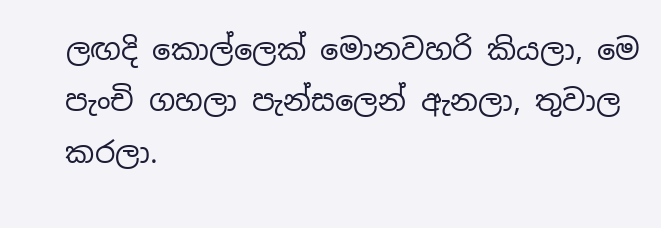ලඟදි කොල්ලෙක් මොනවහරි කියලා, මෙ පැංචි ගහලා පැන්සලෙන් ඇනලා, තුවාල කරලා.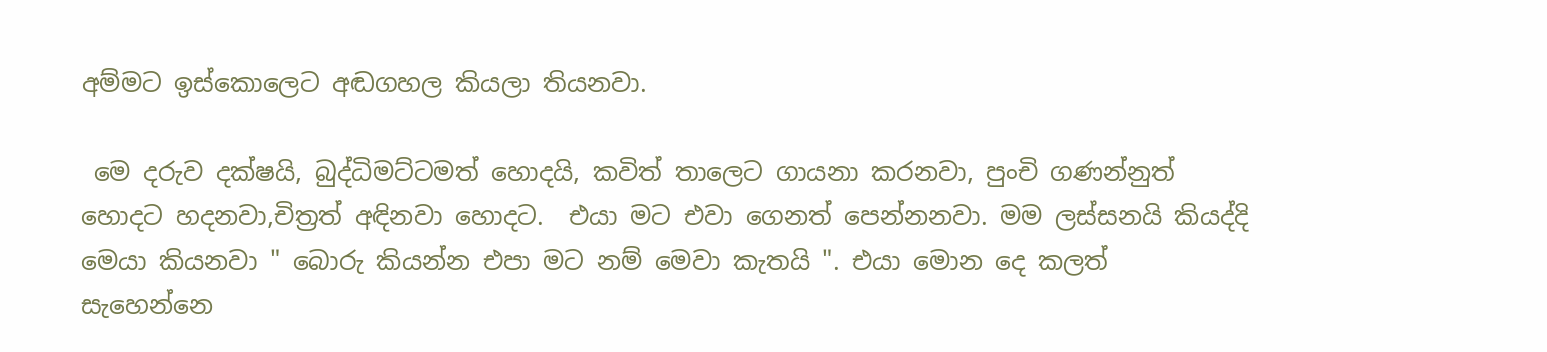අම්මට ඉස්කොලෙට අඬගහල කියලා තියනවා.

 මෙ දරුව දක්ෂයි, බුද්ධිමට්ටමත් හොදයි, කවිත් තාලෙට ගායනා කරනවා, පුංචි ගණන්නුත් හොදට හදනවා,චිත්‍රත් අඳිනවා හොදට.  එයා මට එවා ගෙනත් පෙන්නනවා. මම ලස්සනයි කියද්දි මෙයා කියනවා " බොරු කියන්න එපා මට නම් මෙවා කැතයි ". එයා මොන දෙ කලත් සැහෙන්නෙ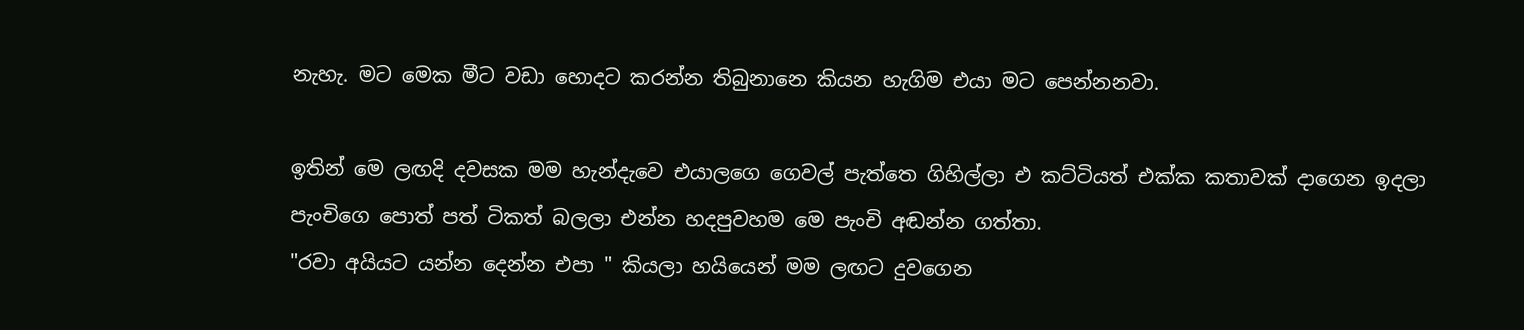නැහැ. මට මෙක මීට වඩා හොදට කරන්න තිබුනානෙ කියන හැගිම එයා මට පෙන්නනවා.

ඉතින් මෙ ලඟදි දවසක මම හැන්දැවෙ එයාලගෙ ගෙවල් පැත්තෙ ගිහිල්ලා එ කට්ටියත් එක්ක කතාවක් දාගෙන ඉදලා පැංචිගෙ පොත් පත් ටිකත් බලලා එන්න හදපුවහම මෙ පැංචි අඬන්න ගත්තා.
"රවා අයියට යන්න දෙන්න එපා " කියලා හයියෙන් මම ලඟට දුවගෙන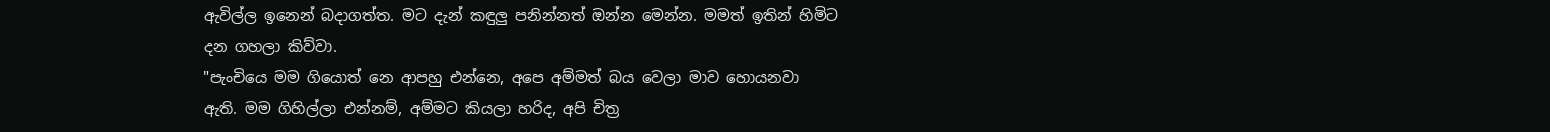ඇවිල්ල ඉනෙන් බදාගත්ත. මට දැන් කඳුලු පනින්නත් ඔන්න මෙන්න. මමත් ඉතින් හිමිට දන ගහලා කිව්වා.
"පැංචියෙ මම ගියොත් නෙ ආපහු එන්නෙ, අපෙ අම්මත් බය වෙලා මාව හොයනවා ඇති. මම ගිහිල්ලා එන්නම්, අම්මට කියලා හරිද, අපි චිත්‍ර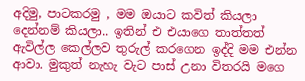අදිමු, පාටකරමු , මම ඔයාට කවිත් කියලා දෙන්නම් කියලා.. ඉතින් එ එයාගෙ තාත්තත් ඇවිල්ල කෙල්ලව තුරුල් කරගෙන ඉද්දි මම එන්න ආවා. මුකුත් නැහැ වැට පාස් උනා විතරයි මගෙ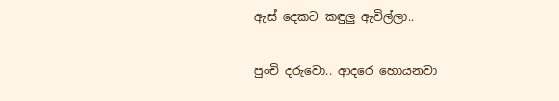ඇස් දෙකට කඳුලු ඇවිල්ලා..


පුංචි දරුවො.. ආදරෙ හොයනවා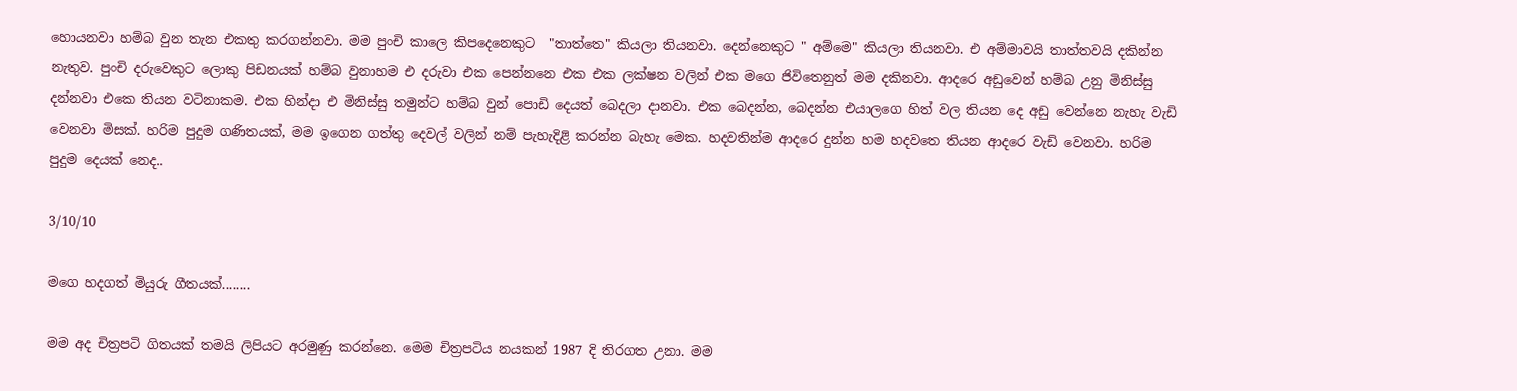හොයනවා හම්බ වුන තැන එකතු කරගන්නවා. මම පුංචි කාලෙ කිපදෙනෙකුට  "තාත්තෙ" කියලා තියනවා. දෙන්නෙකුට " අම්මෙ" කියලා තියනවා. එ අම්මාවයි තාත්තවයි දකින්න නැතුව. පුංචි දරුවෙකුට ලොකු පිඩනයක් හම්බ වුනාහම එ දරුවා එක පෙන්නනෙ එක එක ලක්ෂන වලින් එක මගෙ ජිවිතෙනුත් මම දකිනවා. ආදරෙ අඩුවෙන් හම්බ උනු මිනිස්සු දන්නවා එකෙ තියන වටිනාකම. එක හින්දා එ මිනිස්සු තමුන්ට හම්බ වුන් පොඩි දෙයත් බෙදලා දානවා. එක බෙදන්න, බෙදන්න එයාලගෙ හිත් වල තියන දෙ අඩු වෙන්නෙ නැහැ වැඩි වෙනවා මිසක්. හරිම පුදුම ගණිතයක්, මම ඉගෙන ගත්තු දෙවල් වලින් නම් පැහැදිළි කරන්න බැහැ මෙක. හදවතින්ම ආදරෙ දුන්න හම හදවතෙ තියන ආදරෙ වැඩි වෙනවා. හරිම පුදුම දෙයක් නෙද..

3/10/10

මගෙ හදගත් මියුරු ගීතයක්........

මම අද චිත්‍රපටි ගිතයක් තමයි ලිපියට අරමුණු කරන්නෙ. මෙම චිත්‍රපටිය නයකන් 1987 දි තිරගත උනා. මම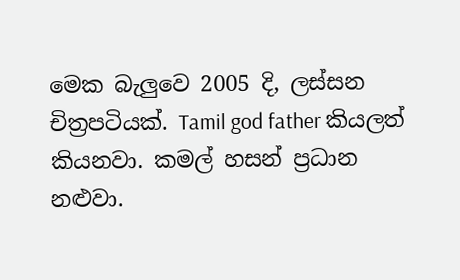මෙක බැලුවෙ 2005 දි, ලස්සන චිත්‍රපටියක්. Tamil god father කියලත් කියනවා. කමල් හසන් ප්‍රධාන නළුවා.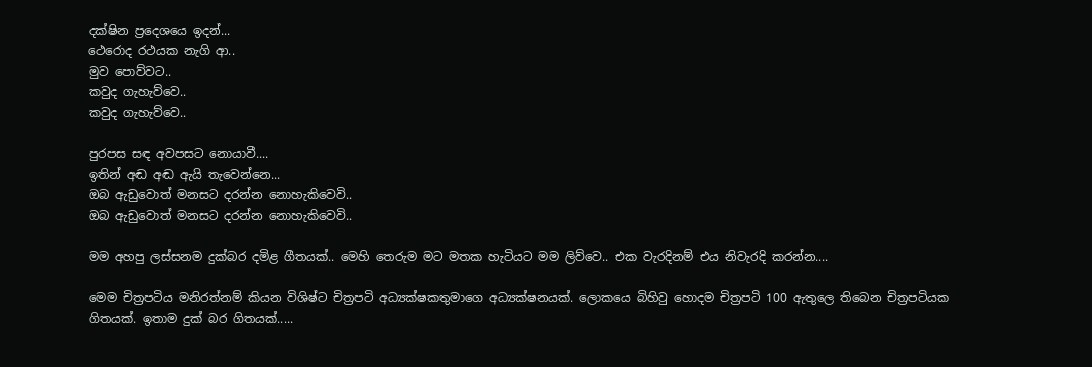දක්ෂින ප්‍රදෙශයෙ ඉදන්...
ථෙරොද රථයක නැගි ආ..
මුව පොව්වට..
කවුද ගැහැව්වෙ..
කවුද ගැහැව්වෙ..

පුරපස සඳ අවපසට නොයාවී....
ඉතින් අඬ අඬ ඇයි තැවෙන්නෙ...
ඔබ ඇඩුවොත් මනසට දරන්න නොහැකිවෙවි..
ඔබ ඇඩුවොත් මනසට දරන්න නොහැකිවෙවි..

මම අහපු ලස්සනම දුක්බර දමිළ ගීතයක්.. මෙහි තෙරුම මට මතක හැටියට මම ලිව්වෙ.. එක වැරදිනම් එය නිවැරදි කරන්න....

මෙම චිත්‍රපටිය මනිරත්නම් කියන විශිෂ්ට චිත්‍රපටි අධ්‍යක්ෂකතුමාගෙ අධ්‍යක්ෂනයක්. ලොකයෙ බිහිවු හොදම චිත්‍රපටි 100 ඇතුලෙ තිබෙන චිත්‍රපටියක ගිතයක්. ඉතාම දුක් බර ගිතයක්.....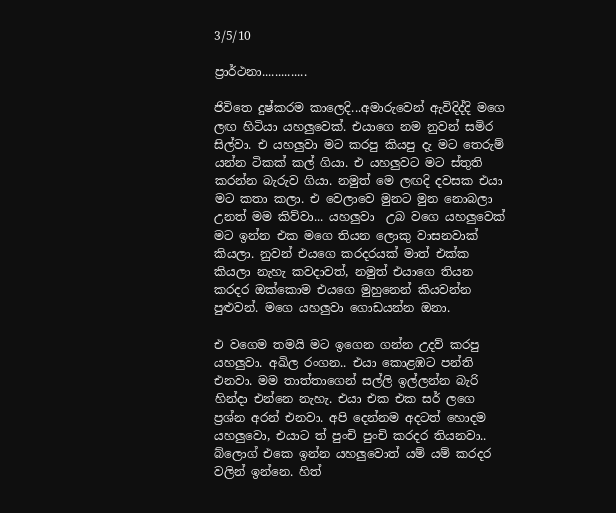3/5/10

ප්‍රාර්ථනා..............

ජිවිතෙ දුෂ්කරම කාලෙදි...අමාරුවෙන් ඇවිදිද්දි මගෙ ලඟ හිටියා යහලුවෙක්. එයාගෙ නම නුවන් සමිර සිල්වා. එ යහලුවා මට කරපු කියපු දැ මට තෙරුම් යන්න ටිකක් කල් ගියා. එ යහලුවට මට ස්තුති කරන්න බැරුව ගියා. නමුත් මෙ ලඟදි දවසක එයා මට කතා කලා. එ වෙලාවෙ මුනට මුන නොබලා උනත් මම කිව්වා... යහලුවා  උබ වගෙ යහලුවෙක් මට ඉන්න එක මගෙ තියන ලොකු වාසනවාක් කියලා. නුවන් එයගෙ කරදරයක් මාත් එක්ක කියලා නැහැ කවදාවත්, නමුත් එයාගෙ තියන කරදර ඔක්කොම එයගෙ මුහුනෙන් කියවන්න පුළුවන්. මගෙ යහලුවා ගොඩයන්න ඔනා.

එ වගෙම තමයි මට ඉගෙන ගන්න උදව් කරපු යහලුවා. අඛිල රංගන.. එයා කොළඹට පන්ති එනවා. මම තාත්තාගෙන් සල්ලි ඉල්ලන්න බැරි හින්දා එන්නෙ නැහැ. එයා එක එක සර් ලගෙ ප්‍රශ්න අරන් එනවා. අපි දෙන්නම අදටත් හොදම යහලුවො, එයාට ත් පුංචි පුංචි කරදර තියනවා.. බ්ලොග් එකෙ ඉන්න යහලුවොත් යම් යම් කරදර වලින් ඉන්නෙ. හිත්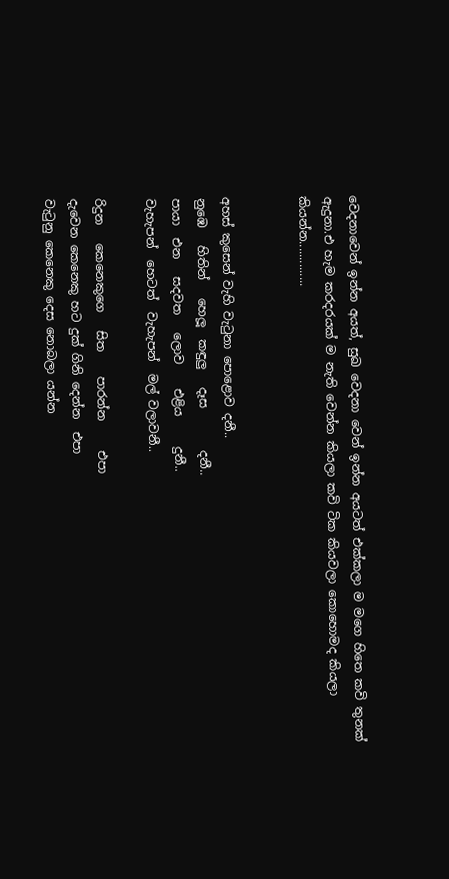වෙදනාවෙන් ඉන්න අයත්, සුඛ වෙදනා වෙන් ඉන්න අයටත් එක්කලා ම මගෙ හිතෙ කවි තුනක් ඇදුනා.එ හැම කරදරයක් ම නැති වෙන්න කියලා කවි ටික කියවලා කොහොමද කියලා කියන්න..............


අහස් කුසෙන් වැහි වැටුනා පොළොව දනී..
නුඹෙ   හිතින්   හෙලූ  කඳුලු   දෑස       දනී..
පායා  එන   සදවත   ලොව    එළිය     දුනී..
වැහැපන්  හෙටත්  වැහැපන්  මල් වලාවනී..

රිදුන   කෙනෙකුගෙ   සිත    පාරන්න     එපා
දැවෙන කෙනෙකු හට දුක් ගිනි දෙන්න  එපා
වැටුනු කෙනෙකු දෙස නොබලා යන්න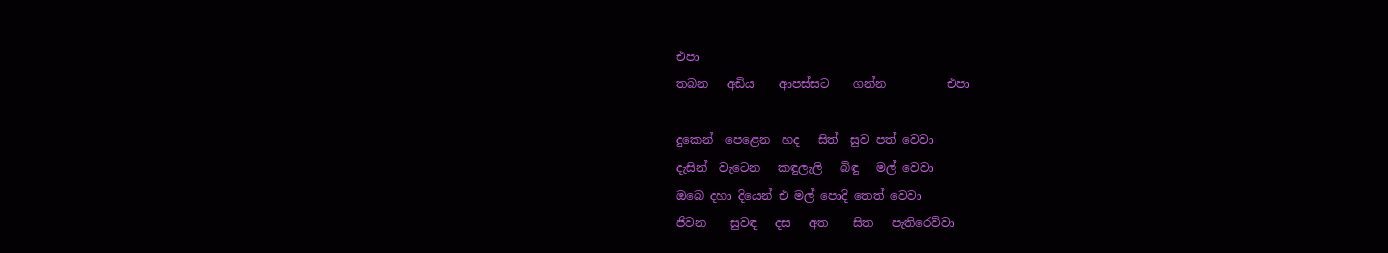එපා
තබන   අඩිය    ආපස්සට    ගන්න          එපා

දුකෙන්  පෙළෙන  හද   සිත්  සුව පත් වෙවා
දැසින්  වැටෙන   කඳුලැලි   බිඳු   මල් වෙවා
ඔබෙ දහා දියෙන් එ මල් පොදි තෙත් වෙවා
ජිවන    සුවඳ   දස   අත    සිත   පැතිරෙව්වා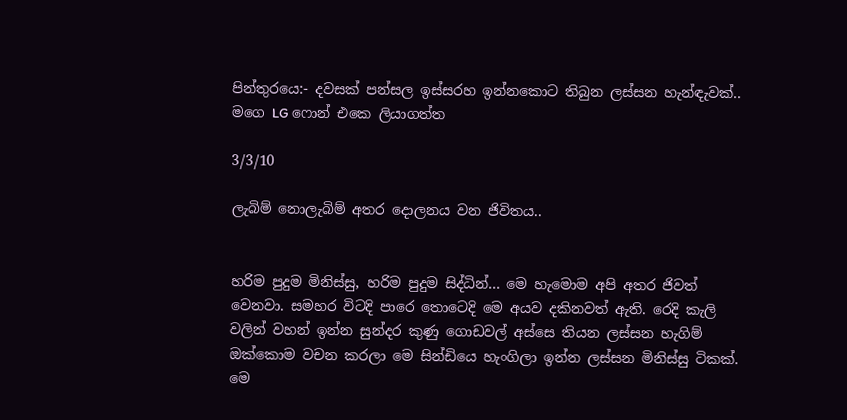පින්තුරයෙ:- දවසක් පන්සල ඉස්සරහ ඉන්නකොට තිබුන ලස්සන හැන්ඳැවක්.. මගෙ LG ෆොන් එකෙ ලියාගත්ත

3/3/10

ලැබිම් නොලැබිම් අතර දොලනය වන ජිවිතය..


හරිම පුදුම මිනිස්සු, හරිම පුදුම සිද්ධින්... මෙ හැමොම අපි අතර ජිවත් වෙනවා. සමහර විටදි පාරෙ තොටෙදි මෙ අයව දකිනවත් ඇති. රෙදි කැලි වලින් වහන් ඉන්න සුන්දර කුණු ගොඩවල් අස්සෙ තියන ලස්සන හැගිම් ඔක්කොම වචන කරලා මෙ සින්ඩියෙ හැංගිලා ඉන්න ලස්සන මිනිස්සු ටිකක්. මෙ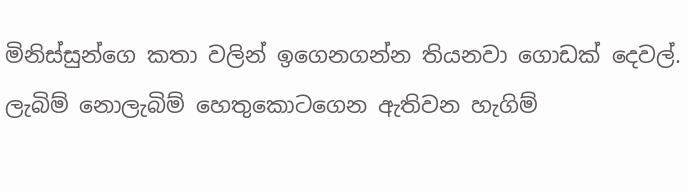මිනිස්සුන්ගෙ කතා වලින් ඉගෙනගන්න තියනවා ගොඩක් දෙවල්. ලැබිම් නොලැබිම් හෙතුකොටගෙන ඇතිවන හැගිම්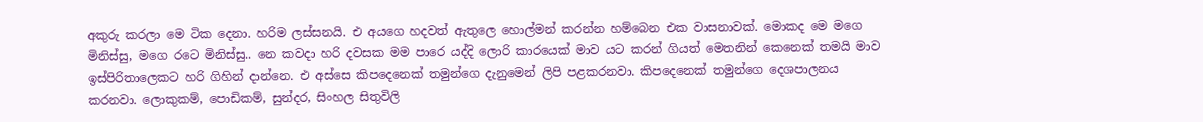අකුරු කරලා මෙ ටික දෙනා. හරිම ලස්සනයි. එ අයගෙ හදවත් ඇතුලෙ හොල්මන් කරන්න හම්බෙන එක වාසනාවක්. මොකද මෙ මගෙ මිනිස්සු, මගෙ රටෙ මිනිස්සු.. නෙ කවදා හරි දවසක මම පාරෙ යද්දි ලොරි කාරයෙක් මාව යට කරන් ගියත් මෙතනින් කෙනෙක් තමයි මාව ඉස්පිරිතාලෙකට හරි ගිහින් දාන්නෙ. එ අස්සෙ කිපදෙනෙක් තමුන්ගෙ දැනුමෙන් ලිපි පළකරනවා. කිපදෙනෙක් තමුන්ගෙ දෙශපාලනය කරනවා. ලොකුකම්, පොඩිකම්, සුන්දර, සිංහල සිතුවිලි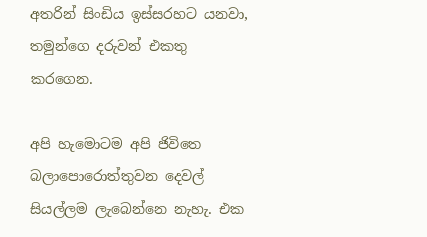අතරින් සිංඩිය ඉස්සරහට යනවා, තමුන්ගෙ දරුවන් එකතු කරගෙන.

අපි හැමොටම අපි ජිවිතෙ බලාපොරොත්තුවන දෙවල් සියල්ලම ලැබෙන්නෙ නැහැ. එක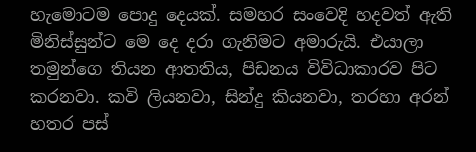හැමොටම පොදු දෙයක්. සමහර සංවෙදි හදවත් ඇති මිනිස්සුන්ට මෙ දෙ දරා ගැනිමට අමාරුයි. එයාලා තමුන්ගෙ තියන ආතතිය, පිඩනය විවිධාකාරව පිට කරනවා. කවි ලියනවා, සින්දු කියනවා, තරහා අරන් හතර පස්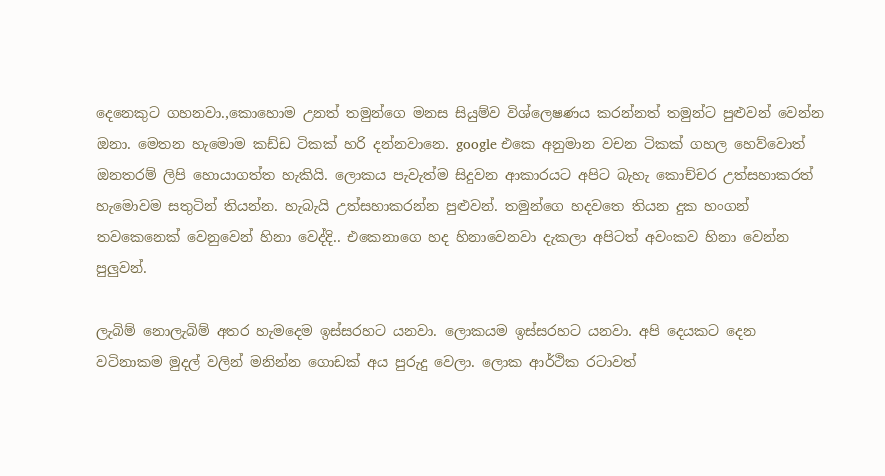දෙනෙකුට ගහනවා.,කොහොම උනත් තමුන්ගෙ මනස සියුම්ව විශ්ලෙෂණය කරන්නත් තමුන්ට පුළුවන් වෙන්න ඔනා. මෙතන හැමොම කඩ්ඩ ටිකක් හරි දන්නවානෙ. google එකෙ අනුමාන වචන ටිකක් ගහල හෙව්වොත් ඔනතරම් ලිපි හොයාගත්ත හැකියි. ලොකය පැවැත්ම සිදුවන ආකාරයට අපිට බැහැ කොච්චර උත්සහාකරත් හැමොවම සතුටින් තියන්න. හැබැයි උත්සහාකරන්න පුළුවන්. තමුන්ගෙ හදවතෙ තියන දුක හංගන් තවකෙනෙක් වෙනුවෙන් හිනා වෙද්දි.. එකෙනාගෙ හද හිනාවෙනවා දැකලා අපිටත් අවංකව හිනා වෙන්න පුලුවන්.

ලැබිම් නොලැබිම් අතර හැමදෙම ඉස්සරහට යනවා. ලොකයම ඉස්සරහට යනවා. අපි දෙයකට දෙන වටිනාකම මුදල් වලින් මනින්න ගොඩක් අය පුරුදු වෙලා. ලොක ආර්ථික රටාවත්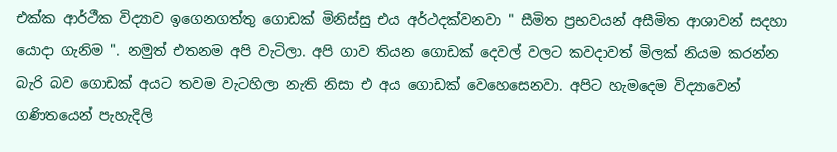එක්ක ආර්ථීක විද්‍යාව ඉගෙනගත්තු ගොඩක් මිනිස්සු එය අර්ථදක්වනවා " සීමිත ප්‍රභවයන් අසීමිත ආශාවන් සදහා යොදා ගැනිම ". නමුත් එතනම අපි වැටිලා. අපි ගාව තියන ගොඩක් දෙවල් වලට කවදාවත් මිලක් නියම කරන්න බැරි බව ගොඩක් අයට තවම වැටහිලා නැති නිසා එ අය ගොඩක් වෙහෙසෙනවා. අපිට හැමදෙම විද්‍යාවෙන් ගණිතයෙන් පැහැදිලි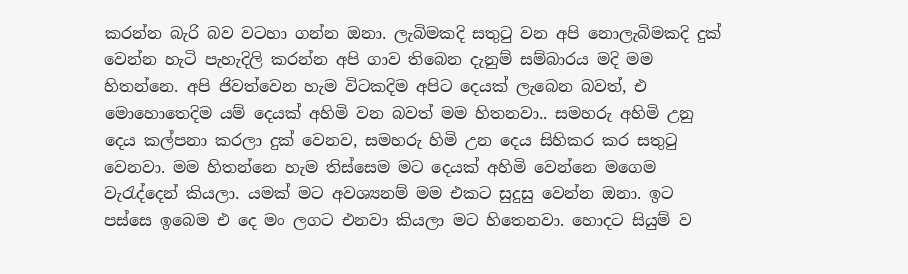කරන්න බැරි බව වටහා ගන්න ඔනා. ලැබිමකදි සතුටු වන අපි නොලැබිමකදි දුක් වෙන්න හැටි පැහැදිලි කරන්න අපි ගාව තිබෙන දැනුම් සම්බාරය මදි මම හිතන්නෙ. අපි ජිවත්වෙන හැම විටකදිම අපිට දෙයක් ලැබෙන බවත්, එ මොහොතෙදිම යම් දෙයක් අහිමි වන බවත් මම හිතනවා.. සමහරු අහිමි උනු දෙය කල්පනා කරලා දුක් වෙනව, සමහරු හිමි උන දෙය සිහිකර කර සතුටු වෙනවා. මම හිතන්නෙ හැම තිස්සෙම මට දෙයක් අහිමි වෙන්නෙ මගෙම වැරැද්දෙන් කියලා. යමක් මට අවශ්‍යනම් මම එකට සුදුසු වෙන්න ඔනා. ඉට පස්සෙ ඉබෙම එ දෙ මං ලගට එනවා කියලා මට හිතෙනවා. හොදට සියුම් ව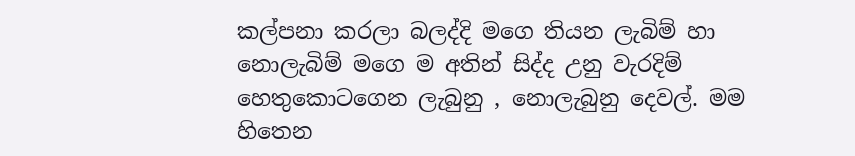කල්පනා කරලා බලද්දි මගෙ තියන ලැබිම් හා නොලැබිම් මගෙ ම අතින් සිද්ද උනු වැරදිම් හෙතුකොටගෙන ලැබුනු , නොලැබුනු දෙවල්. මම හිතෙන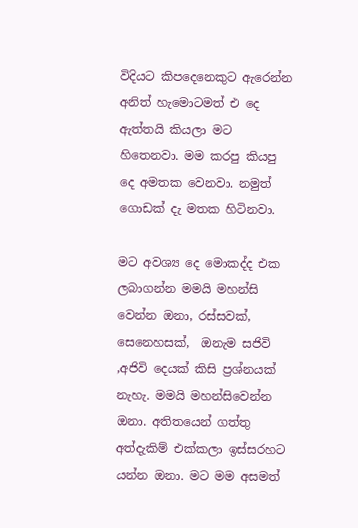විදියට කිපදෙනෙකුට ඇරෙන්න අනිත් හැමොටමත් එ දෙ ඇත්තයි කියලා මට හිතෙනවා. මම කරපු කියපු දෙ අමතක වෙනවා. නමුත් ගොඩක් දැ මතක හිටිනවා.

මට අවශ්‍ය දෙ මොකද්ද එක ලබාගන්න මමයි මහන්සි වෙන්න ඔනා, රස්සවක්, සෙනෙහසක්,  ඔනැම සජිවි ,අජිවි දෙයක් කිසි ප්‍රශ්නයක් නැහැ. මමයි මහන්සිවෙන්න ඔනා. අතිතයෙන් ගත්තු අත්දැකිම් එක්කලා ඉස්සරහට යන්න ඔනා. මට මම අසමත්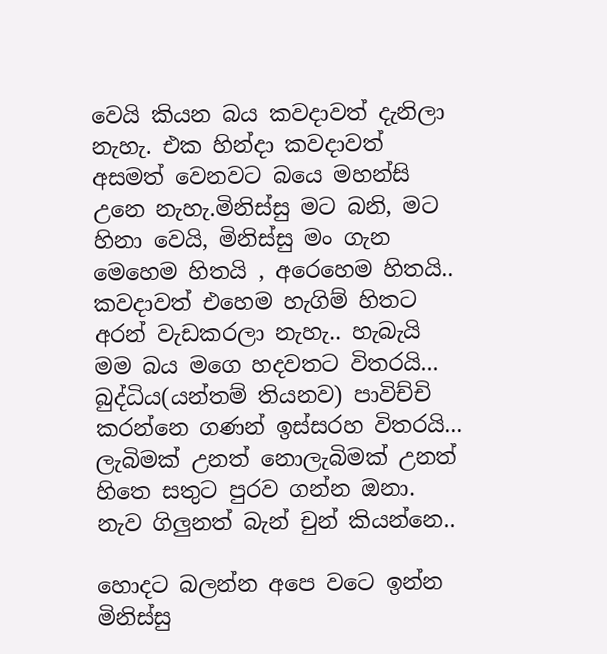වෙයි කියන බය කවදාවත් දැනිලා නැහැ. එක හින්දා කවදාවත් අසමත් වෙනවට බයෙ මහන්සි උනෙ නැහැ.මිනිස්සු මට බනි, මට හිනා වෙයි, මිනිස්සු මං ගැන මෙහෙම හිතයි , අරෙහෙම හිතයි.. කවදාවත් එහෙම හැගිම් හිතට අරන් වැඩකරලා නැහැ.. හැබැයි මම බය මගෙ හදවතට විතරයි... බුද්ධිය(යන්තම් තියනව) පාවිච්චි කරන්නෙ ගණන් ඉස්සරහ විතරයි... ලැබිමක් උනත් නොලැබිමක් උනත් හිතෙ සතුට පුරව ගන්න ඔනා. නැව ගිලුනත් බැන් චුන් කියන්නෙ..

හොදට බලන්න අපෙ වටෙ ඉන්න මිනිස්සු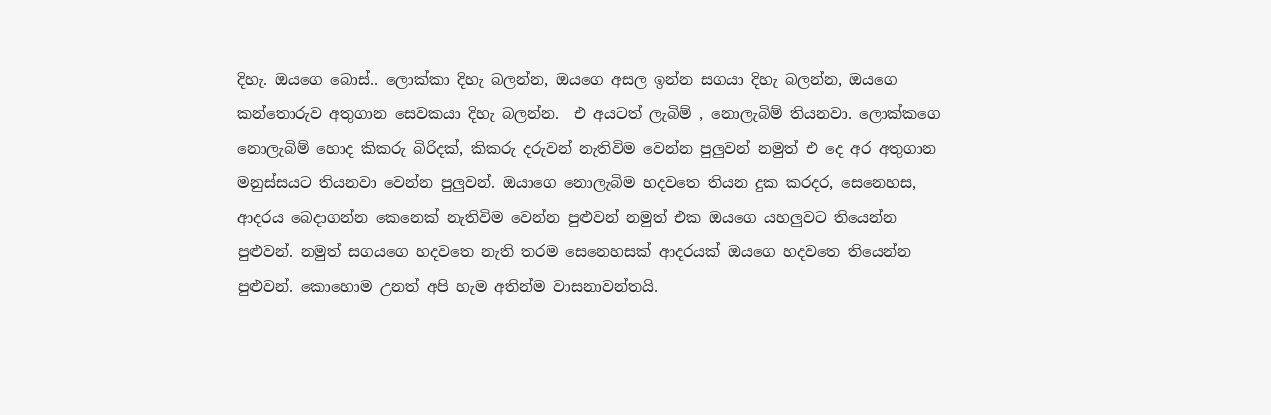දිහැ. ඔයගෙ බොස්.. ලොක්කා දිහැ බලන්න, ඔයගෙ අසල ඉන්න සගයා දිහැ බලන්න, ඔයගෙ කන්තොරුව අතුගාන සෙවකයා දිහැ බලන්න.  එ අයටත් ලැබිම් , නොලැබිම් තියනවා. ලොක්කගෙ නොලැබිම් හොද කිකරු බිරිදක්, කිකරු දරුවන් නැතිවිම වෙන්න පුලුවන් නමුත් එ දෙ අර අතුගාන මනුස්සයට තියනවා වෙන්න පුලුවන්. ඔයාගෙ නොලැබිම හදවතෙ තියන දුක කරදර, සෙනෙහස, ආදරය බෙදාගන්න කෙනෙක් නැතිවිම වෙන්න පුළුවන් නමුත් එක ඔයගෙ යහලුවට තියෙන්න පුළුවන්. නමුත් සගයගෙ හදවතෙ නැති තරම සෙනෙහසක් ආදරයක් ඔයගෙ හදවතෙ තියෙන්න පුළුවන්. කොහොම උනත් අපි හැම අතින්ම වාසනාවන්තයි.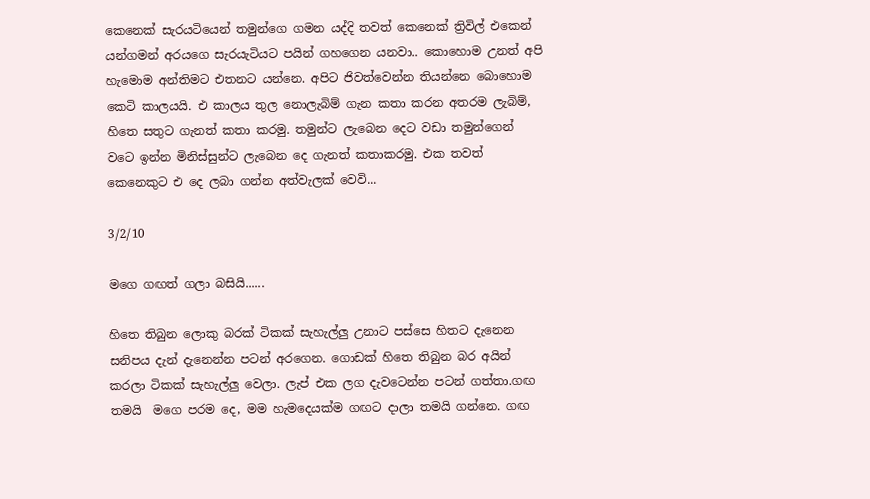කෙනෙක් සැරයටියෙන් තමුන්ගෙ ගමන යද්දි තවත් කෙනෙක් ත්‍රිවිල් එකෙන් යන්ගමන් අරයගෙ සැරයැටියට පයින් ගහගෙන යනවා.. කොහොම උනත් අපි හැමොම අන්තිමට එතනට යන්නෙ. අපිට ජිවත්වෙන්න තියන්නෙ බොහොම කෙටි කාලයයි. එ කාලය තුල නොලැබිම් ගැන කතා කරන අතරම ලැබිම්, හිතෙ සතුට ගැනත් කතා කරමු. තමුන්ට ලැබෙන දෙට වඩා තමුන්ගෙන් වටෙ ඉන්න මිනිස්සුන්ට ලැබෙන දෙ ගැනත් කතාකරමු. එක තවත් කෙනෙකුට එ දෙ ලබා ගන්න අත්වැලක් වෙවි...

3/2/10

මගෙ ගඟත් ගලා බසියි......

හිතෙ තිබුන ලොකු බරක් ටිකක් සැහැල්ලු උනාට පස්සෙ හිතට දැනෙන සනිපය දැන් දැනෙන්න පටන් අරගෙන. ගොඩක් හිතෙ තිබුන බර අයින් කරලා ටිකක් සැහැල්ලු වෙලා. ලැප් එක ලග දැවටෙන්න පටන් ගත්තා.ගඟ තමයි  මගෙ පරම දෙ, මම හැමදෙයක්ම ගඟට දාලා තමයි ගන්නෙ. ගඟ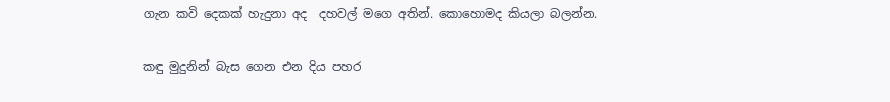ගැන කවි දෙකක් හැදුනා අද  දහවල් මගෙ අතින්. කොහොමද කියලා බලන්න.

කඳු මුදුනින් බැස ගෙන එන දිය පහර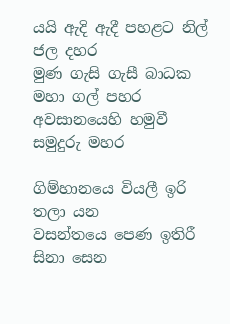යයි ඇදි ඇදී පහළට නිල් ජල දහර
මුණ ගැසි ගැසී බාධක මහා ගල් පහර
අවසානයෙහි හමුවී සමුදුරු මහර

ගිම්හානයෙ වියලී ඉරි තලා යන
වසන්තයෙ පෙණ ඉතිරී සිනා සෙන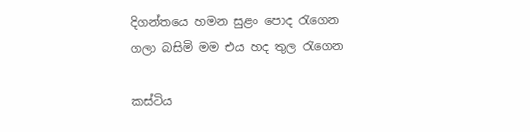දිගන්තයෙ හමන සුළං පොද රැගෙන
ගලා බසිමි මම එය හද තුල රැගෙන

කස්ටිය